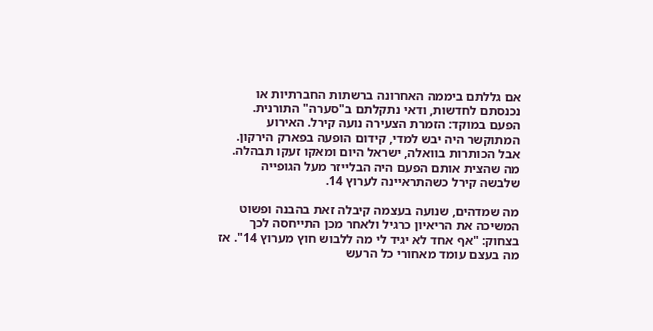אם גללתם ביממה האחרונה ברשתות החברתיות או נכנסתם לחדשות, ודאי נתקלתם ב"סערה" התורנית. הפעם במוקד: הזמרת הצעירה נועה קירל. האירוע המתוקשר היה יבש למדי, קידום הופעה בפארק הירקון. אבל הכותרות בוואלה, ישראל היום ומאקו זעקו תבהלה. מה שהצית אותם הפעם היה הבלייזר מעל הגופייה שלבשה קירל כשהתראיינה לערוץ 14.

מה שמדהים, שנועה בעצמה קיבלה זאת בהבנה ופשוט המשיכה את הריאיון כרגיל ולאחר מכן התייחסה לכך בצחוק: "אף אחד לא יגיד לי מה ללבוש חוץ מערוץ 14". אז מה בעצם עומד מאחורי כל הרעש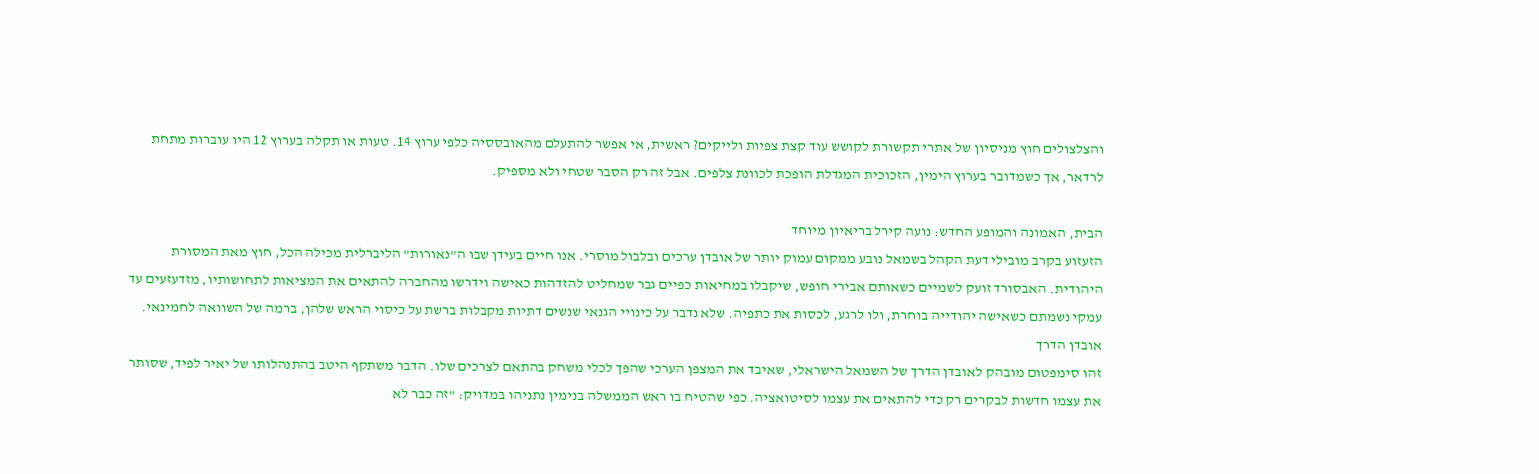והצלצולים חוץ מניסיון של אתרי תקשורת לקושש עוד קצת צפיות ולייקים? ראשית, אי אפשר להתעלם מהאובססיה כלפי ערוץ 14. טעות או תקלה בערוץ 12 היו עוברות מתחת לרדאר, אך כשמדובר בערוץ הימין, הזכוכית המגדלת הופכת לכוונת צלפים. אבל זה רק הסבר שטחי ולא מספיק.

הבית, האמונה והמופע החדש: נועה קירל בריאיון מיוחד
הזעזוע בקרב מובילי דעת הקהל בשמאל נובע ממקום עמוק יותר של אובדן ערכים ובלבול מוסרי. אנו חיים בעידן שבו ה"נאורות" הליברלית מכילה הכל, חוץ מאת המסורת היהודית. האבסורד זועק לשמיים כשאותם אבירי חופש, שיקבלו במחיאות כפיים גבר שמחליט להזדהות כאישה וידרשו מהחברה להתאים את המציאות לתחושותיו, מזדעזעים עד עמקי נשמתם כשאישה יהודייה בוחרת, ולו לרגע, לכסות את כתפיה. שלא נדבר על כינויי הגנאי שנשים דתיות מקבלות ברשת על כיסוי הראש שלהן, ברמה של השוואה לחמינאי.
אובדן הדרך
זהו סימפטום מובהק לאובדן הדרך של השמאל הישראלי, שאיבד את המצפן הערכי שהפך לכלי משחק בהתאם לצרכים שלו. הדבר משתקף היטב בהתנהלותו של יאיר לפיד, שסותר את עצמו חדשות לבקרים רק כדי להתאים את עצמו לסיטואציה. כפי שהטיח בו ראש הממשלה בנימין נתניהו במדויק: "זה כבר לא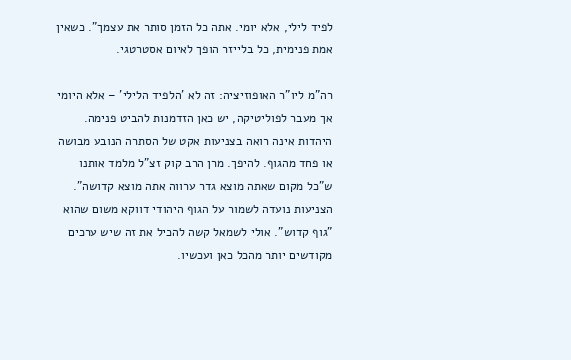לפיד לילי, אלא יומי. אתה כל הזמן סותר את עצמך". כשאין אמת פנימית, כל בלייזר הופך לאיום אסטרטגי.

רה"מ ליו"ר האופוזיציה: זה לא 'הלפיד הלילי' – אלא היומי
אך מעבר לפוליטיקה, יש כאן הזדמנות להביט פנימה. היהדות אינה רואה בצניעות אקט של הסתרה הנובע מבושה או פחד מהגוף. להיפך. מרן הרב קוק זצ"ל מלמד אותנו ש"כל מקום שאתה מוצא גדר ערווה אתה מוצא קדושה". הצניעות נועדה לשמור על הגוף היהודי דווקא משום שהוא "גוף קדוש". אולי לשמאל קשה להכיל את זה שיש ערכים מקודשים יותר מהכל כאן ועכשיו.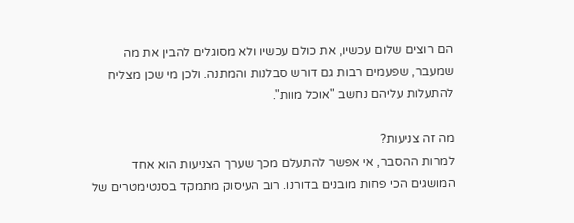הם רוצים שלום עכשיו, את כולם עכשיו ולא מסוגלים להבין את מה שמעבר, שפעמים רבות גם דורש סבלנות והמתנה. ולכן מי שכן מצליח להתעלות עליהם נחשב "אוכל מוות".

מה זה צניעות?
למרות ההסבר, אי אפשר להתעלם מכך שערך הצניעות הוא אחד המושגים הכי פחות מובנים בדורנו. רוב העיסוק מתמקד בסנטימטרים של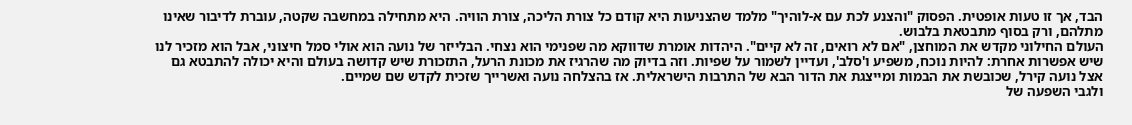הבד, אך זו טעות אופטית. הפסוק "והצנע לכת עם א-לוהיך" מלמד שהצניעות היא קודם כל צורת הליכה, צורת הוויה. היא מתחילה במחשבה שקטה, עוברת לדיבור שאינו מתלהם, ורק בסוף מתבטאת בלבוש.
העולם החילוני מקדש את המוחצן, "אם לא רואים, זה לא קיים". היהדות אומרת שדווקא מה שפנימי הוא נצחי. הבלייזר של נועה הוא אולי סמל חיצוני, אבל הוא מזכיר לנו שיש אפשרות אחרת: להיות נוכח, משפיע ו'סלב', ועדיין לשמור על שפיות. וזה בדיוק מה שהרגיז את מכונת הרעל, התזכורת שיש קדושה בעולם והיא יכולה להתבטא גם אצל נועה קירל, שכובשת את הבמות ומייצגת את הדור הבא של התרבות הישראלית. אז בהצלחה נועה ואשרייך שזכית לקדש שם שמיים.
ולגבי השפעה של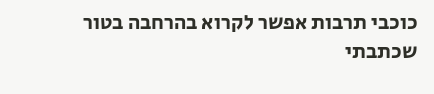כוכבי תרבות אפשר לקרוא בהרחבה בטור שכתבתי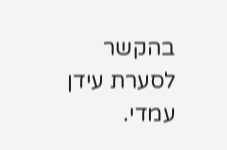בהקשר לסערת עידן עמדי.